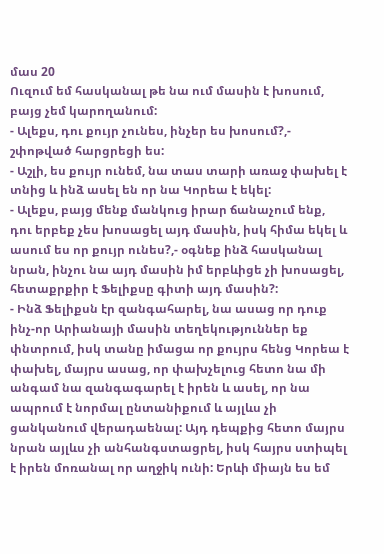մաս 20
Ուզում եմ հասկանալ թե նա ում մասին է խոսում, բայց չեմ կարողանում:
- Ալեքս, դու քույր չունես, ինչեր ես խոսում?,- շփոթված հարցրեցի ես:
- Աշլի, ես քույր ունեմ, նա տաս տարի առաջ փախել է տնից և ինձ ասել են որ նա Կորեա է եկել:
- Ալեքս, բայց մենք մանկուց իրար ճանաչում ենք, դու երբեք չես խոսացել այդ մասին, իսկ հիմա եկել և ասում ես որ քույր ունես?,- օգնեք ինձ հասկանալ նրան, ինչու նա այդ մասին իմ երբևիցե չի խոսացել, հետաքրքիր է Ֆելիքսը գիտի այդ մասին?:
- Ինձ Ֆելիքսն էր զանգահարել, նա ասաց որ դուք ինչ-որ Արիանայի մասին տեղեկություններ եք փնտրում, իսկ տանը իմացա որ քույրս հենց Կորեա է փախել, մայրս ասաց, որ փախչելուց հետո նա մի անգամ նա զանգագարել է իրեն և ասել, որ նա ապրում է նորմալ ընտանիքում և այլևս չի ցանկանում վերադաենալ: Այդ դեպքից հետո մայրս նրան այլևս չի անհանգստացրել, իսկ հայրս ստիպել է իրեն մոռանալ որ աղջիկ ունի: Երևի միայն ես եմ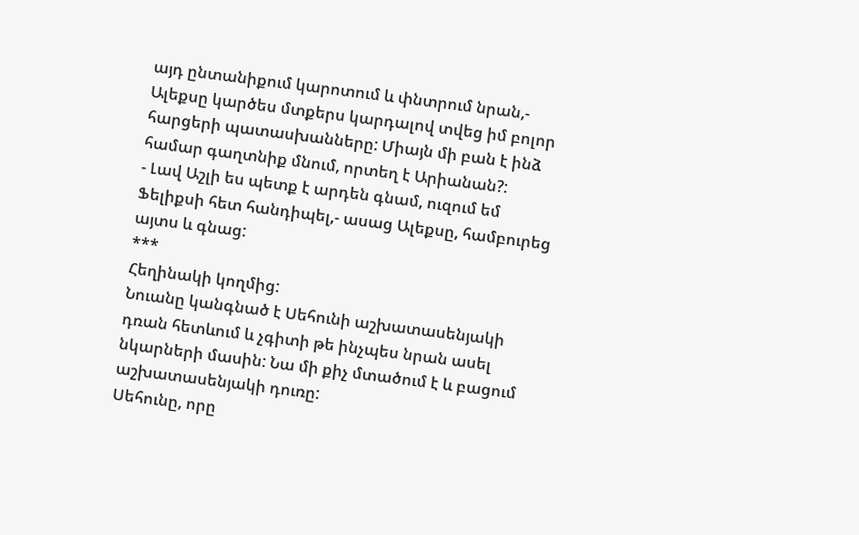այդ ընտանիքում կարոտում և փնտրում նրան,- Ալեքսը կարծես մտքերս կարդալով տվեց իմ բոլոր հարցերի պատասխանները: Միայն մի բան է ինձ համար գաղտնիք մնում, որտեղ է Արիանան?:
- Լավ Աշլի ես պետք է արդեն գնամ, ուզում եմ Ֆելիքսի հետ հանդիպել,- ասաց Ալեքսը, համբուրեց այտս և գնաց:
***
Հեղինակի կողմից:
Նուանը կանգնած է Սեհունի աշխատասենյակի դռան հետևում և չգիտի թե ինչպես նրան ասել նկարների մասին: Նա մի քիչ մտածում է և բացում աշխատասենյակի դուռը:
Սեհունը, որը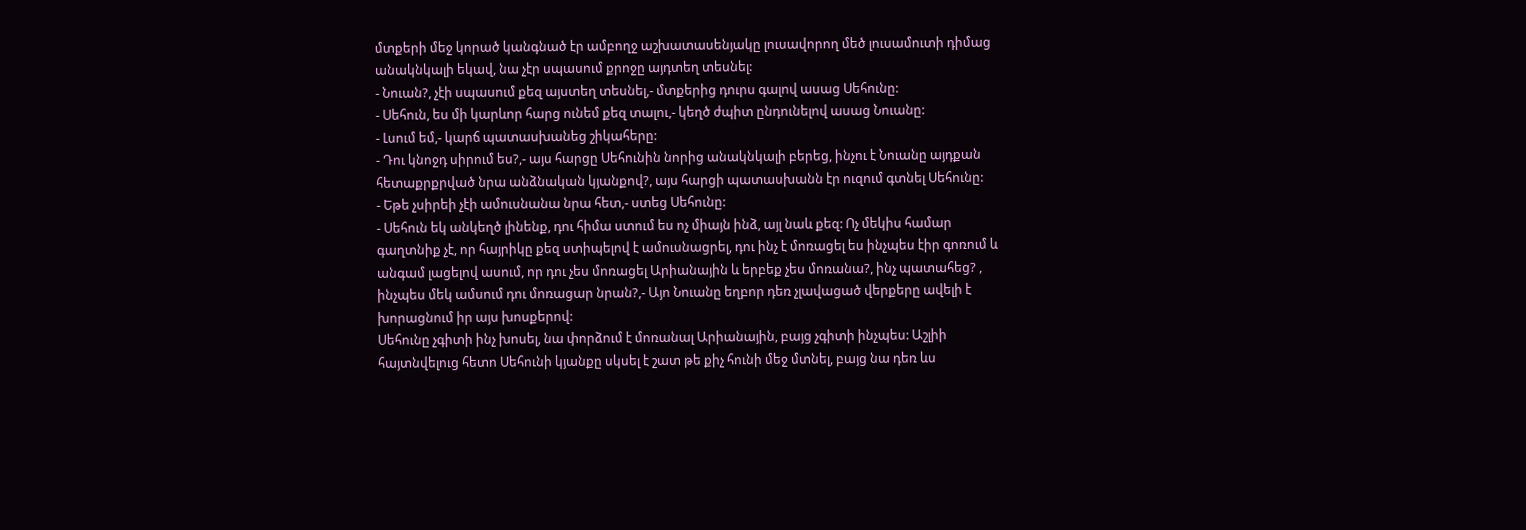մտքերի մեջ կորած կանգնած էր ամբողջ աշխատասենյակը լուսավորող մեծ լուսամուտի դիմաց անակնկալի եկավ, նա չէր սպասում քրոջը այդտեղ տեսնել:
- Նուան?, չէի սպասում քեզ այստեղ տեսնել,- մտքերից դուրս գալով ասաց Սեհունը:
- Սեհուն, ես մի կարևոր հարց ունեմ քեզ տալու,- կեղծ ժպիտ ընդունելով ասաց Նուանը:
- Լսում եմ,- կարճ պատասխանեց շիկահերը:
- Դու կնոջդ սիրում ես?,- այս հարցը Սեհունին նորից անակնկալի բերեց, ինչու է Նուանը այդքան հետաքրքրված նրա անձնական կյանքով?, այս հարցի պատասխանն էր ուզում գտնել Սեհունը:
- Եթե չսիրեի չէի ամուսնանա նրա հետ,- ստեց Սեհունը:
- Սեհուն եկ անկեղծ լինենք, դու հիմա ստում ես ոչ միայն ինձ, այլ նաև քեզ: Ոչ մեկիս համար գաղտնիք չէ, որ հայրիկը քեզ ստիպելով է ամուսնացրել, դու ինչ է մոռացել ես ինչպես էիր գոռում և անգամ լացելով ասում, որ դու չես մոռացել Արիանային և երբեք չես մոռանա?, ինչ պատահեց? , ինչպես մեկ ամսում դու մոռացար նրան?,- Այո Նուանը եղբոր դեռ չլավացած վերքերը ավելի է խորացնում իր այս խոսքերով:
Սեհունը չգիտի ինչ խոսել, նա փորձում է մոռանալ Արիանային, բայց չգիտի ինչպես: Աշլիի հայտնվելուց հետո Սեհունի կյանքը սկսել է շատ թե քիչ հունի մեջ մտնել, բայց նա դեռ ևս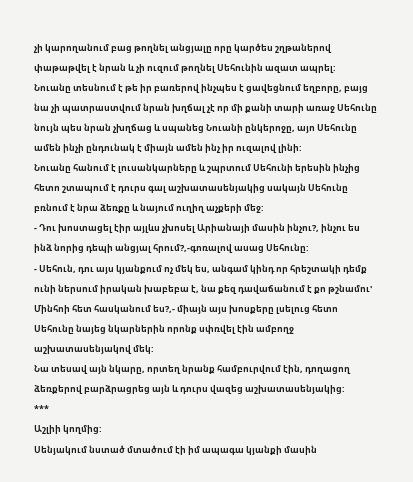չի կարողանում բաց թողնել անցյալը որը կարծես շղթաներով փաթաթվել է նրան և չի ուզում թողնել Սեհունին ազատ ապրել:
Նուանը տեսնում է թե իր բառերով ինչպես է ցավեցնում եղբորը, բայց նա չի պատրաստվում նրան խղճալ չէ որ մի քանի տարի առաջ Սեհունը նույն պես նրան չխղճաց և սպանեց Նուանի ընկերոջը, այո Սեհունը ամեն ինչի ընդունակ է միայն ամեն ինչ իր ուզալով լինի:
Նուանը հանում է լուսանկարները և շպրտում Սեհունի երեսին ինչից հետո շտապում է դուրս գալ աշխատասենյակից սակայն Սեհունը բռնում է նրա ձեռքը և նայում ուղիղ աչքերի մեջ:
- Դու խոստացել էիր այլևս չխոսել Արիանայի մասին ինչու?, ինչու ես ինձ նորից դեպի անցյալ հրում?,-գոռալով ասաց Սեհունը:
- Սեհուն, դու այս կյանքում ոչ մեկ ես, անգամ կինդ որ հրեշտակի դեմք ունի ներսում իրական խաբեբա է, նա քեզ դավաճանում է քո թշնամու' Մինհոի հետ հասկանում ես?,- միայն այս խոսքերը լսելուց հետո Սեհունը նայեց նկարներին որոնք սփռվել էին ամբողջ աշխատասենյակով մեկ:
Նա տեսավ այն նկարը, որտեղ նրանք համբուրվում էին, դողացող ձեռքերով բարձրացրեց այն և դուրս վազեց աշխատասենյակից:
***
Աշլիի կողմից:
Սենյակում նստած մտածում էի իմ ապագա կյանքի մասին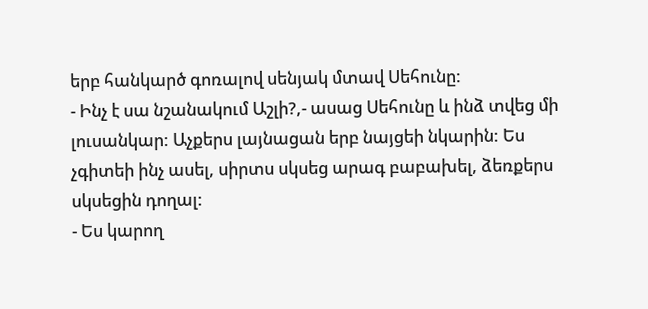երբ հանկարծ գոռալով սենյակ մտավ Սեհունը:
- Ինչ է սա նշանակում Աշլի?,- ասաց Սեհունը և ինձ տվեց մի լուսանկար: Աչքերս լայնացան երբ նայցեի նկարին: Ես չգիտեի ինչ ասել, սիրտս սկսեց արագ բաբախել, ձեռքերս սկսեցին դողալ:
- Ես կարող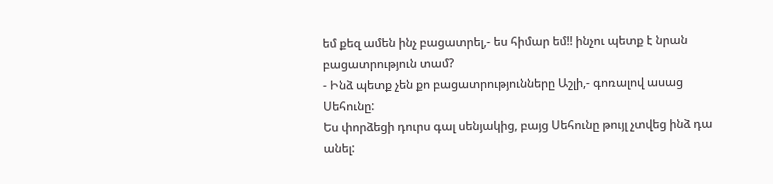եմ քեզ ամեն ինչ բացատրել,- ես հիմար եմ!! ինչու պետք է նրան բացատրություն տամ?
- Ինձ պետք չեն քո բացատրությունները Աշլի,- գոռալով ասաց Սեհունը:
Ես փորձեցի դուրս գալ սենյակից, բայց Սեհունը թույլ չտվեց ինձ դա անել: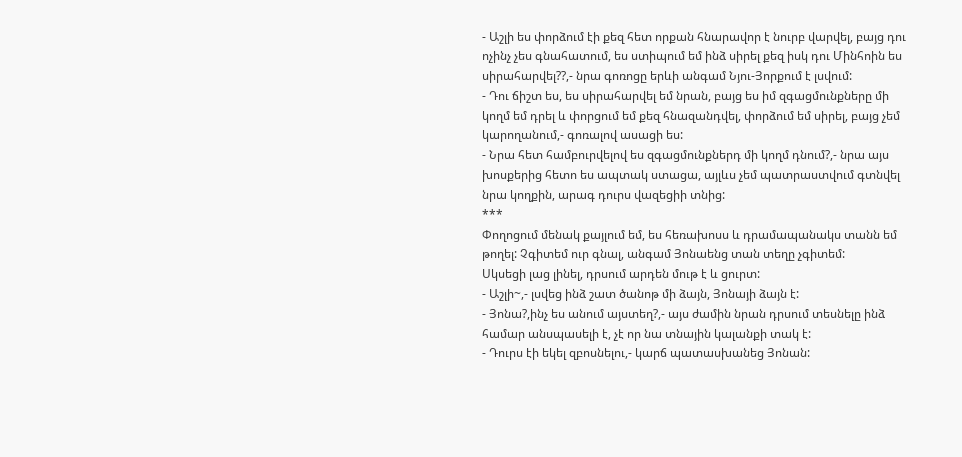- Աշլի ես փորձում էի քեզ հետ որքան հնարավոր է նուրբ վարվել, բայց դու ոչինչ չես գնահատում, ես ստիպում եմ ինձ սիրել քեզ իսկ դու Մինհոին ես սիրահարվել??,- նրա գոռոցը երևի անգամ Նյու-Յորքում է լսվում:
- Դու ճիշտ ես, ես սիրահարվել եմ նրան, բայց ես իմ զգացմունքները մի կողմ եմ դրել և փորցում եմ քեզ հնազանդվել, փորձում եմ սիրել, բայց չեմ կարողանում,- գոռալով ասացի ես:
- Նրա հետ համբուրվելով ես զգացմունքներդ մի կողմ դնում?,- նրա այս խոսքերից հետո ես ապտակ ստացա, այլևս չեմ պատրաստվում գտնվել նրա կողքին, արագ դուրս վազեցիի տնից:
***
Փողոցում մենակ քայլում եմ, ես հեռախոսս և դրամապանակս տանն եմ թողել: Չգիտեմ ուր գնալ, անգամ Յոնաենց տան տեղը չգիտեմ:
Սկսեցի լաց լինել, դրսում արդեն մութ է և ցուրտ:
- Աշլի~,- լսվեց ինձ շատ ծանոթ մի ձայն, Յոնայի ձայն է:
- Յոնա?,ինչ ես անում այստեղ?,- այս ժամին նրան դրսում տեսնելը ինձ համար անսպասելի է, չէ որ նա տնային կալանքի տակ է:
- Դուրս էի եկել զբոսնելու,- կարճ պատասխանեց Յոնան: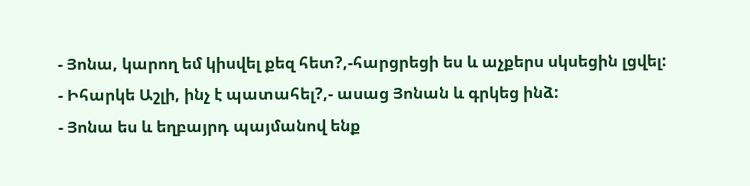- Յոնա, կարող եմ կիսվել քեզ հետ?,-հարցրեցի ես և աչքերս սկսեցին լցվել:
- Իհարկե Աշլի, ինչ է պատահել?,- ասաց Յոնան և գրկեց ինձ:
- Յոնա ես և եղբայրդ պայմանով ենք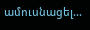ամուսնացել...